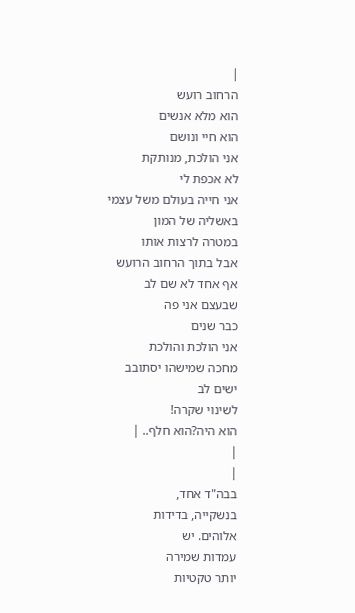|
הרחוב רועש
הוא מלא אנשים
הוא חיי ונושם
אני הולכת, מנותקת
לא אכפת לי
אני חייה בעולם משל עצמי
באשליה של המון
במטרה לרצות אותו
אבל בתוך הרחוב הרועש
אף אחד לא שם לב
שבעצם אני פה
כבר שנים
אני הולכת והולכת
מחכה שמישהו יסתובב
ישים לב
לשינוי שקרה!
הוא היה?הוא חלף.. |
|
|
בבה"ד אחד,
בנשקייה, בדידות
אלוהים. יש
עמדות שמירה
יותר טקטיות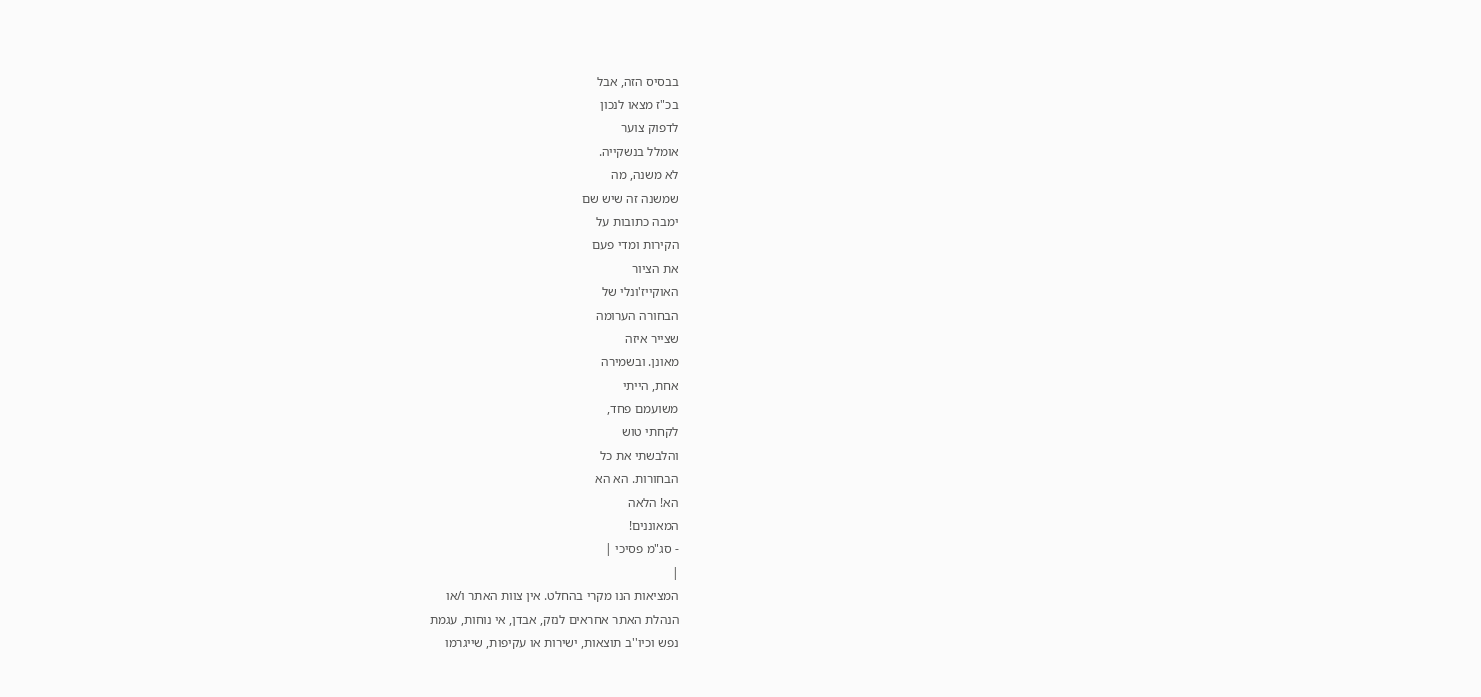בבסיס הזה, אבל
בכ"ז מצאו לנכון
לדפוק צוער
אומלל בנשקייה.
לא משנה, מה
שמשנה זה שיש שם
ימבה כתובות על
הקירות ומדי פעם
את הציור
האוקייז'ונלי של
הבחורה הערומה
שצייר איזה
מאונן. ובשמירה
אחת, הייתי
משועמם פחד,
לקחתי טוש
והלבשתי את כל
הבחורות. הא הא
הא! הלאה
המאוננים!
- סג"מ פסיכי |
|
המציאות הנו מקרי בהחלט. אין צוות האתר ו/או
הנהלת האתר אחראים לנזק, אבדן, אי נוחות, עגמת
נפש וכיו''ב תוצאות, ישירות או עקיפות, שייגרמו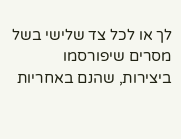לך או לכל צד שלישי בשל מסרים שיפורסמו
ביצירות, שהנם באחריות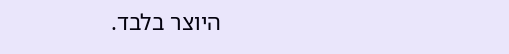היוצר בלבד.